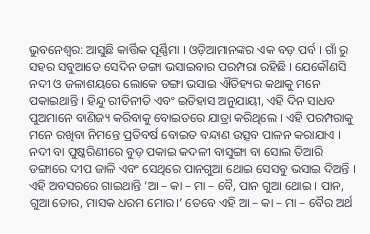ଭୁବନେଶ୍ଵର: ଆସୁଛି କାର୍ତ୍ତିକ ପୂର୍ଣ୍ଣିମା । ଓଡ଼ିଆମାନଙ୍କର ଏକ ବଡ଼ ପର୍ବ । ଗାଁ ରୁ ସହର ସବୁଆଡେ ସେଦିନ ଡଙ୍ଗା ଭସାଇବାର ପରମ୍ପରା ରହିଛି । ଯେକୌଣସି ନଦୀ ଓ ଜଳାଶୟରେ ଲୋକେ ଡଙ୍ଗା ଭସାଇ ଐତିହ୍ୟର କଥାକୁ ମନେ ପକାଇଥାନ୍ତି । ହିନ୍ଦୁ ରୀତିନୀତି ଏବଂ ଇତିହାସ ଅନୁଯାୟୀ, ଏହି ଦିନ ସାଧବ ପୁଅମାନେ ବାଣିଜ୍ୟ କରିବାକୁ ବୋଇତରେ ଯାତ୍ରା କରିଥିଲେ । ଏହି ପରମ୍ପରାକୁ ମନେ ରଖିବା ନିମନ୍ତେ ପ୍ରତିବର୍ଷ ବୋଇତ ବନ୍ଦାଣ ଉତ୍ସବ ପାଳନ କରାଯାଏ ।
ନଦୀ ବା ପୁଷ୍କରିଣୀରେ ବୁଡ଼ ପକାଇ କଦଳୀ ବାସୁଙ୍ଗା ବା ସୋଲ ତିଆରି ଡଙ୍ଗାରେ ଦୀପ ଜାଳି ଏବଂ ସେଥିରେ ପାନଗୁଆ ଥୋଇ ସେସବୁ ଭସାଇ ଦିଅନ୍ତି । ଏହି ଅବସରରେ ଗାଇଥାନ୍ତି ‘ଆ – କା – ମା – ବୈ, ପାନ ଗୁଆ ଥୋଇ । ପାନ, ଗୁଆ ତୋର, ମାସକ ଧରମ ମୋର।’ ତେବେ ଏହି ଆ – କା – ମା – ବୈର ଅର୍ଥ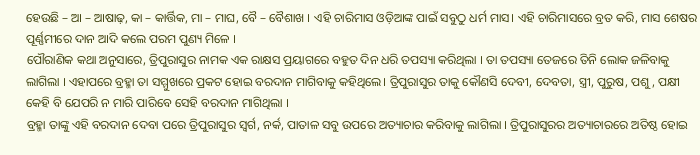ହେଉଛି – ଆ – ଆଷାଢ଼, କା – କାର୍ତ୍ତିକ, ମା – ମାଘ, ବୈ – ବୈଶାଖ । ଏହି ଚାରିମାସ ଓଡ଼ିଆଙ୍କ ପାଇଁ ସବୁଠୁ ଧର୍ମ ମାସ। ଏହି ଚାରିମାସରେ ବ୍ରତ କରି, ମାସ ଶେଷର ପୂର୍ଣ୍ଣମୀରେ ଦାନ ଆଦି କଲେ ପରମ ପୁଣ୍ୟ ମିଳେ ।
ପୌରାଣିକ କଥା ଅନୁସାରେ, ତ୍ରିପୁରାସୁର ନାମକ ଏକ ରାକ୍ଷସ ପ୍ରୟାଗରେ ବହୁତ ଦିନ ଧରି ତପସ୍ୟା କରିଥିଲା । ତା ତପସ୍ୟା ତେଜରେ ତିନି ଲୋକ ଜଳିବାକୁ ଲାଗିଲା । ଏହାପରେ ବ୍ରହ୍ମା ତା ସମ୍ମୁଖରେ ପ୍ରକଟ ହୋଇ ବରଦାନ ମାଗିବାକୁ କହିଥିଲେ। ତ୍ରିପୁରାସୁର ତାକୁ କୌଣସି ଦେବୀ, ଦେବତା, ସ୍ତ୍ରୀ, ପୁରୁଷ, ପଶୁ, ପକ୍ଷୀ କେହି ବି ଯେପରି ନ ମାରି ପାରିବେ ସେହି ବରଦାନ ମାଗିଥିଲା ।
ବ୍ରହ୍ମା ତାଙ୍କୁ ଏହି ବରଦାନ ଦେବା ପରେ ତ୍ରିପୁରାସୁର ସ୍ଵର୍ଗ, ନର୍କ, ପାତାଳ ସବୁ ଉପରେ ଅତ୍ୟାଚାର କରିବାକୁ ଲାଗିଲା । ତ୍ରିପୁରାସୁରର ଅତ୍ୟାଚାରରେ ଅତିଷ୍ଠ ହୋଇ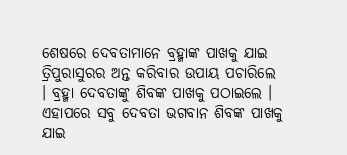ଶେଷରେ ଦେବତାମାନେ ବ୍ରହ୍ମାଙ୍କ ପାଖକୁ ଯାଇ ତ୍ରିପୁରାସୁରର ଅନ୍ତ କରିବାର ଉପାୟ ପଚାରିଲେ । ବ୍ରହ୍ମା ଦେବତାଙ୍କୁ ଶିବଙ୍କ ପାଖକୁ ପଠାଇଲେ । ଏହାପରେ ସବୁ ଦେବତା ଭଗବାନ ଶିବଙ୍କ ପାଖକୁ ଯାଇ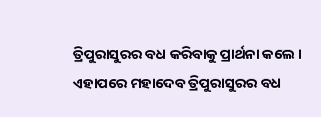ତ୍ରିପୁରାସୁରର ବଧ କରିବାକୁ ପ୍ରାର୍ଥନା କଲେ । ଏହାପରେ ମହାଦେବ ତ୍ରିପୁରାସୁରର ବଧ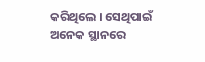କରିଥିଲେ । ସେଥିପାଇଁ ଅନେକ ସ୍ଥାନରେ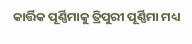କାର୍ତ୍ତିକ ପୂର୍ଣ୍ଣିମାକୁ ତ୍ରିପୁରୀ ପୂର୍ଣ୍ଣିମା ମଧ୍ୟ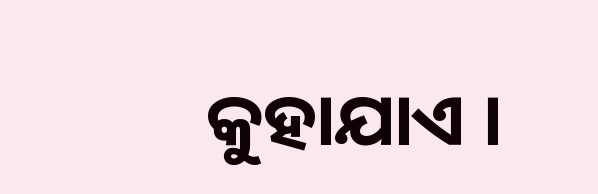କୁହାଯାଏ ।